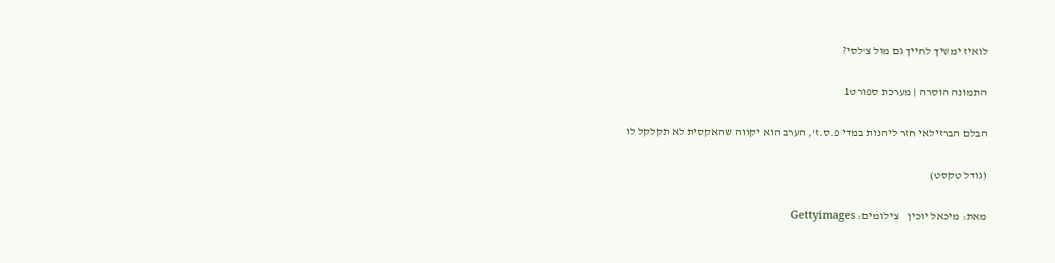לואיז ימשיך לחייך גם מול צ'לסי?

התמונה הוסרה | מערכת ספורט1

הבלם הברזילאי חזר ליהנות במדי פ.ס.ז', הערב הוא יקווה שהאקסית לא תקלקל לו

(גודל טקסט)

מאת: מיכאל יוכין    צילומים: Gettyimages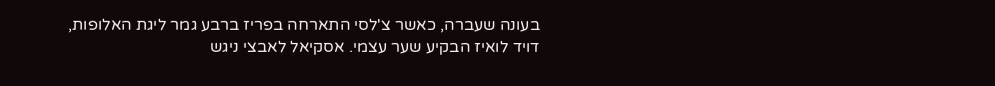בעונה שעברה, כאשר צ'לסי התארחה בפריז ברבע גמר ליגת האלופות, דויד לואיז הבקיע שער עצמי. אסקיאל לאבצי ניגש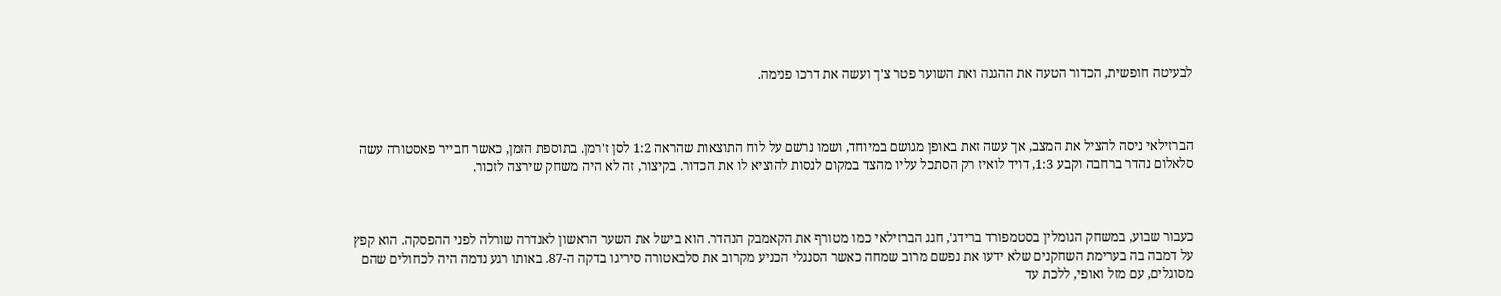לבעיטה חופשית, הכדור הטעה את ההגנה ואת השוער פטר צ'ך ועשה את דרכו פנימה.



הברזילאי ניסה להציל את המצב, אך עשה זאת באופן מגושם במיוחד, ושמו נרשם על לוח התוצאות שהראה 1:2 לסן ז'רמן. בתוספת הזמן, כאשר חבייר פאסטורה עשה סלאלום נהדר ברחבה וקבע 1:3, דויד לואיז רק הסתכל עליו מהצד במקום לנסות להוציא לו את הכדור. בקיצור, זה לא היה משחק שירצה לזכור.



כעבור שבוע, במשחק הגומלין בסטמפורד ברידג', חגג הברזילאי כמו מטורף את הקאמבק הנהדר. הוא בישל את השער הראשון לאנדרה שורלה לפני ההפסקה. הוא קפץ על דמבה בה בערימת השחקנים שלא ידעו את נפשם מרוב שמחה כאשר הסנגלי הכניע מקרוב את סלבאטורה סיריגו בדקה ה-87. באותו רגע נדמה היה לכחולים שהם מסוגלים, עם מזל ואופי, ללכת עד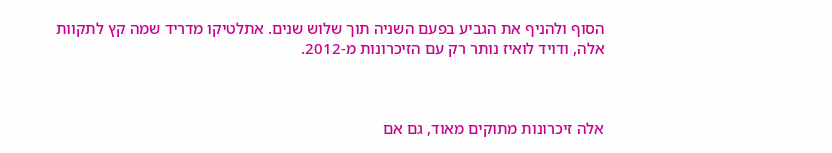הסוף ולהניף את הגביע בפעם השניה תוך שלוש שנים. אתלטיקו מדריד שמה קץ לתקוות אלה, ודויד לואיז נותר רק עם הזיכרונות מ-2012.



אלה זיכרונות מתוקים מאוד, גם אם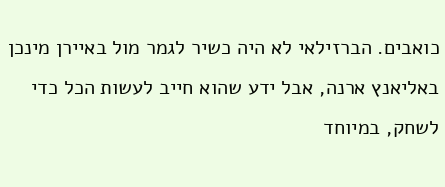כואבים. הברזילאי לא היה כשיר לגמר מול באיירן מינכן באליאנץ ארנה, אבל ידע שהוא חייב לעשות הכל כדי לשחק, במיוחד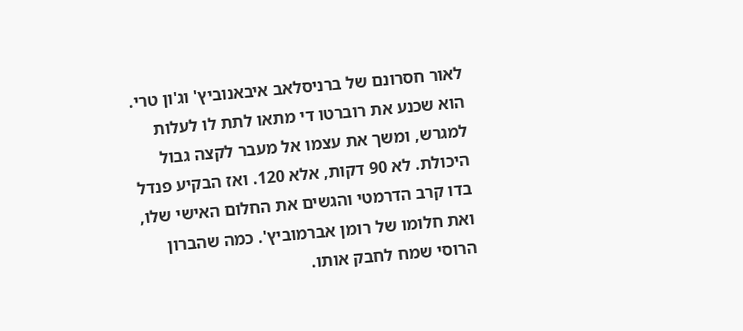לאור חסרונם של ברניסלאב איבאנוביץ' וג'ון טרי. הוא שכנע את רוברטו די מתאו לתת לו לעלות למגרש, ומשך את עצמו אל מעבר לקצה גבול היכולת. לא 90 דקות, אלא 120. ואז הבקיע פנדל בדו קרב הדרמטי והגשים את החלום האישי שלו, ואת חלומו של רומן אברמוביץ'. כמה שהברון הרוסי שמח לחבק אותו.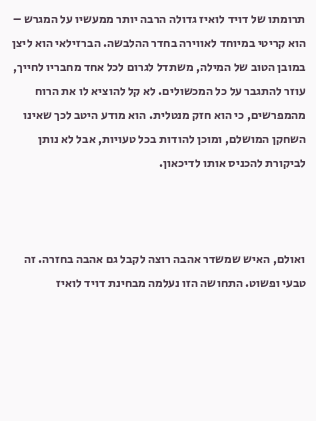תרומתו של דויד לואיז גדולה הרבה יותר ממעשיו על המגרש – הוא קריטי במיוחד לאווירה בחדר ההלבשה. הברזילאי הוא ליצן במובן הטוב של המילה, משתדל לגרום לכל אחד מחבריו לחייך, עוזר להתגבר על כל המכשולים. לא קל להוציא לו את הרוח מהמפרשים, כי הוא חזק מנטלית. הוא מודע היטב לכך שאינו השחקן המושלם, ומוכן להודות בכל טעויות, אבל לא נותן לביקורת להכניס אותו לדיכאון.



ואולם, האיש שמשדר אהבה רוצה לקבל גם אהבה בחזרה. זה טבעי ופשוט. התחושה הזו נעלמה מבחינת דויד לואיז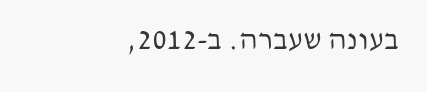בעונה שעברה. ב-2012,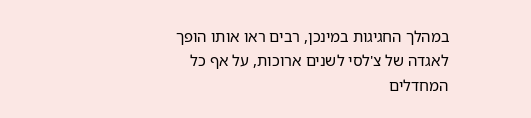במהלך החגיגות במינכן, רבים ראו אותו הופך לאגדה של צ'לסי לשנים ארוכות, על אף כל המחדלים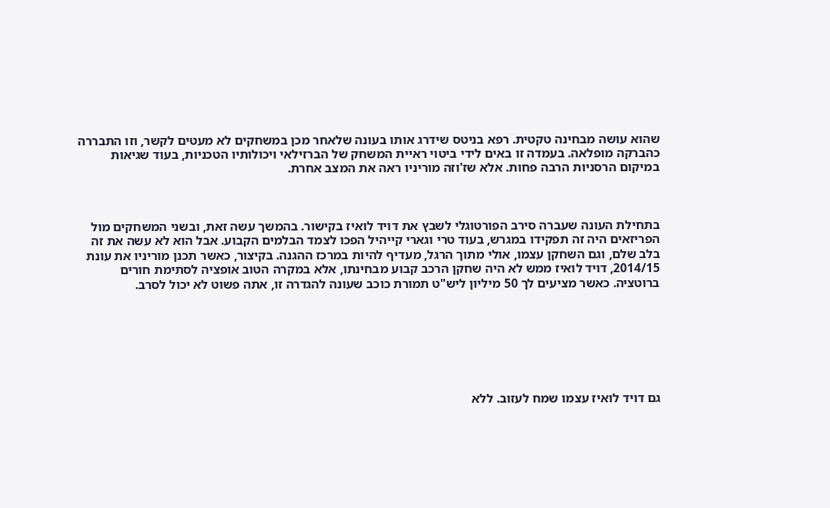שהוא עושה מבחינה טקטית. רפא בניטס שידרג אותו בעונה שלאחר מכן במשחקים לא מעטים לקשר, וזו התבררה כהברקה מופלאה. בעמדה זו באים לידי ביטוי ראיית המשחק של הברזילאי ויכולותיו הטכניות, בעוד שגיאות במיקום הרסניות הרבה פחות. אלא שז'וזה מוריניו ראה את המצב אחרת.



בתחילת העונה שעברה סירב הפורטוגלי לשבץ את דויד לואיז בקישור. בהמשך עשה זאת, ובשני המשחקים מול הפריזאים היה זה תפקידו במגרש, בעוד טרי וגארי קייהיל הפכו לצמד הבלמים הקבוע. אבל הוא לא עשה את זה בלב שלם, וגם השחקן עצמו, אולי מתוך הרגל, מעדיף להיות במרכז ההגנה. בקיצור, כאשר תכנן מוריניו את עונת 2014/15, דויד לואיז ממש לא היה שחקן הרכב קבוע מבחינתו, אלא במקרה הטוב אופציה לסתימת חורים ברוטציה. כאשר מציעים לך 50 מיליון ליש"ט תמורת כוכב שעונה להגדרה זו, אתה פשוט לא יכול לסרב.







גם דויד לואיז עצמו שמח לעזוב. ללא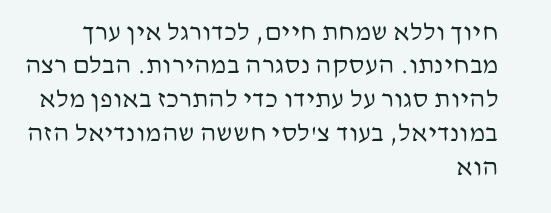חיוך וללא שמחת חיים, לכדורגל אין ערך מבחינתו. העסקה נסגרה במהירות. הבלם רצה להיות סגור על עתידו כדי להתרכז באופן מלא במונדיאל, בעוד צ'לסי חששה שהמונדיאל הזה הוא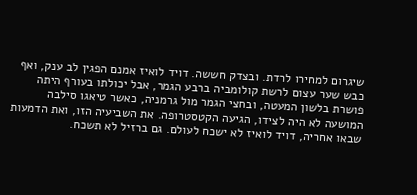שיגרום למחירו לרדת. ובצדק חששה. דויד לואיז אמנם הפגין לב ענק, ואף כבש שער עצום לרשת קולומביה ברבע הגמר, אבל יכולתו בעורף היתה פושרת בלשון המעטה, ובחצי הגמר מול גרמניה, כאשר טיאגו סילבה המושעה לא היה לצידו, הגיעה הקטסטרופה. את השביעיה הזו, ואת הדמעות שבאו אחריה, דויד לואיז לא ישכח לעולם. גם ברזיל לא תשכח.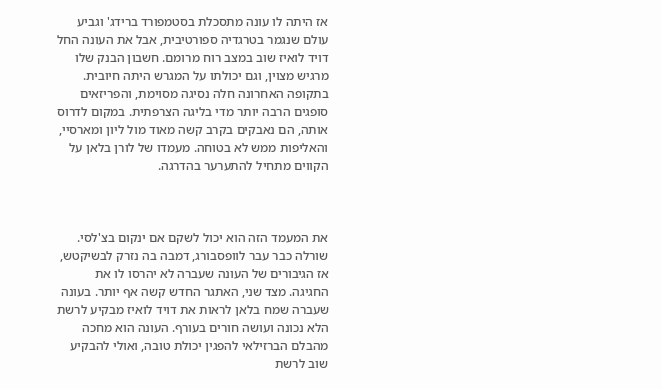אז היתה לו עונה מתסכלת בסטמפורד ברידג' וגביע עולם שנגמר בטרגדיה ספורטיבית, אבל את העונה החל דויד לואיז שוב במצב רוח מרומם. חשבון הבנק שלו מרגיש מצוין, וגם יכולתו על המגרש היתה חיובית. בתקופה האחרונה חלה נסיגה מסוימת, והפריזאים סופגים הרבה יותר מדי בליגה הצרפתית. במקום לדרוס אותה, הם נאבקים בקרב קשה מאוד מול ליון ומארסיי, והאליפות ממש לא בטוחה. מעמדו של לורן בלאן על הקווים מתחיל להתערער בהדרגה.



את המעמד הזה הוא יכול לשקם אם ינקום בצ'לסי. שורלה כבר עבר לוופסבורג, דמבה בה נזרק לבשיקטש, אז הגיבורים של העונה שעברה לא יהרסו לו את החגיגה. מצד שני, האתגר החדש קשה אף יותר. בעונה שעברה שמח בלאן לראות את דויד לואיז מבקיע לרשת הלא נכונה ועושה חורים בעורף. העונה הוא מחכה מהבלם הברזילאי להפגין יכולת טובה, ואולי להבקיע שוב לרשת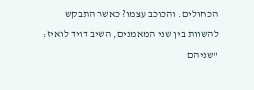הכחולים. והכוכב עצמו? כאשר התבקש להשוות בין שני המאמנים, השיב דויד לואיז: "שניהם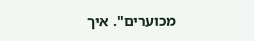מכוערים". איך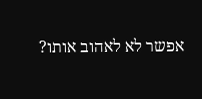אפשר לא לאהוב אותו?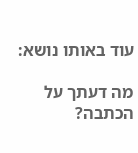עוד באותו נושא:

מה דעתך על הכתבה?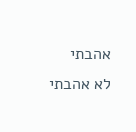אהבתי
לא אהבתי